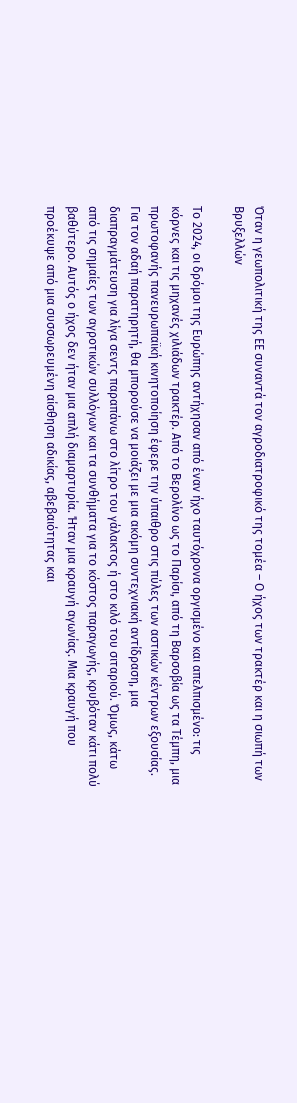Όταν η γεωπολιτική της ΕΕ συναντά τον αγροδιατροφικό της τομέα – Ο ήχος των τρακτέρ και η σιωπή των Βρυξελλών

Το 2024, οι δρόμοι της Ευρώπης αντήχησαν από έναν ήχο ταυτόχρονα οργισμένο και απελπισμένο: τις κόρνες και τις μηχανές χιλιάδων τρακτέρ. Από το Βερολίνο ως το Παρίσι, από τη Βαρσοβία ως τα Τέμπη, μια πρωτοφανής πανευρωπαϊκή κινητοποίηση έφερε την ύπαιθρο στις πύλες των αστικών κέντρων εξουσίας. Για τον αδαή παρατηρητή, θα μπορούσε να μοιάζει με μια ακόμη συντεχνιακή αντίδραση, μια διαπραγμάτευση για λίγα σεντς παραπάνω στο λίτρο του γάλακτος ή στο κιλό του σιταριού. Όμως, κάτω από τις σημαίες των αγροτικών συλλόγων και τα συνθήματα για το κόστος παραγωγής, κρυβόταν κάτι πολύ βαθύτερο. Αυτός ο ήχος δεν ήταν μια απλή διαμαρτυρία. Ήταν μια κραυγή αγωνίας. Μια κραυγή που προέκυψε από μια συσσωρευμένη αίσθηση αδικίας, αβεβαιότητας και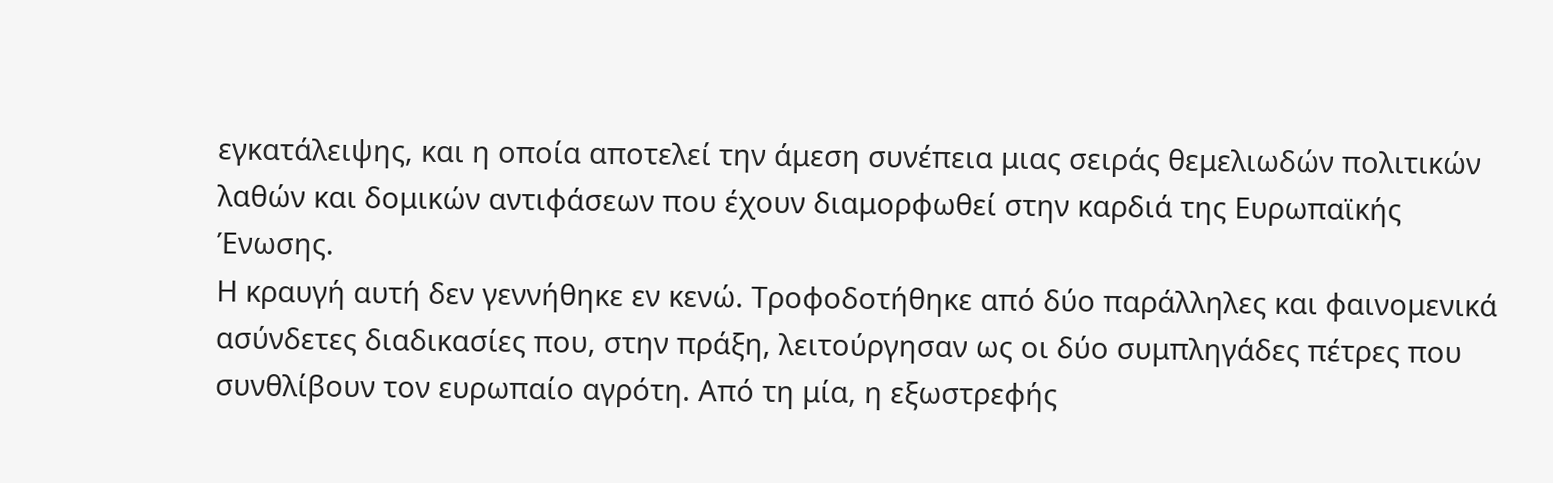εγκατάλειψης, και η οποία αποτελεί την άμεση συνέπεια μιας σειράς θεμελιωδών πολιτικών λαθών και δομικών αντιφάσεων που έχουν διαμορφωθεί στην καρδιά της Ευρωπαϊκής Ένωσης.
Η κραυγή αυτή δεν γεννήθηκε εν κενώ. Τροφοδοτήθηκε από δύο παράλληλες και φαινομενικά ασύνδετες διαδικασίες που, στην πράξη, λειτούργησαν ως οι δύο συμπληγάδες πέτρες που συνθλίβουν τον ευρωπαίο αγρότη. Από τη μία, η εξωστρεφής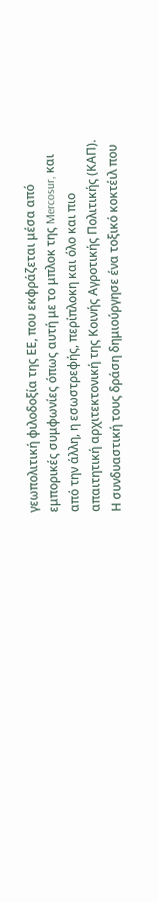γεωπολιτική φιλοδοξία της ΕΕ, που εκφράζεται μέσα από εμπορικές συμφωνίες όπως αυτή με το μπλοκ της Mercosur, και από την άλλη, η εσωστρεφής, περίπλοκη και όλο και πιο απαιτητική αρχιτεκτονική της Κοινής Αγροτικής Πολιτικής (ΚΑΠ). Η συνδυαστική τους δράση δημιούργησε ένα τοξικό κοκτέιλ που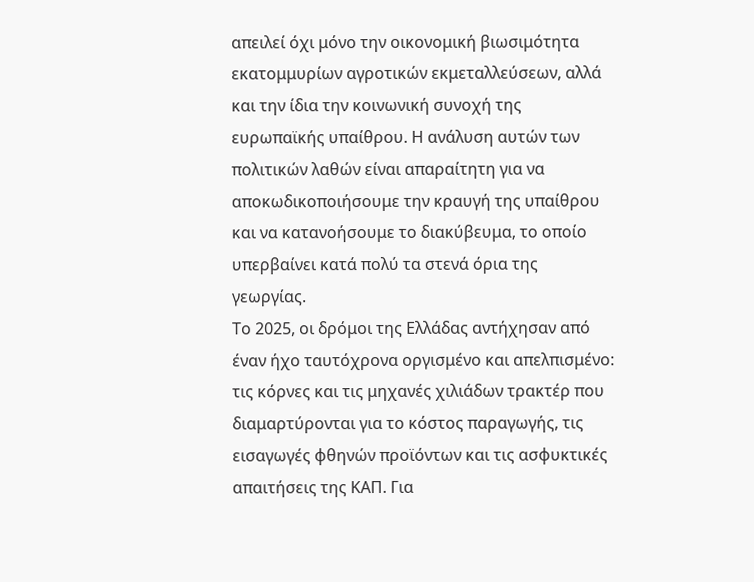απειλεί όχι μόνο την οικονομική βιωσιμότητα εκατομμυρίων αγροτικών εκμεταλλεύσεων, αλλά και την ίδια την κοινωνική συνοχή της ευρωπαϊκής υπαίθρου. Η ανάλυση αυτών των πολιτικών λαθών είναι απαραίτητη για να αποκωδικοποιήσουμε την κραυγή της υπαίθρου και να κατανοήσουμε το διακύβευμα, το οποίο υπερβαίνει κατά πολύ τα στενά όρια της γεωργίας.
Το 2025, οι δρόμοι της Ελλάδας αντήχησαν από έναν ήχο ταυτόχρονα οργισμένο και απελπισμένο: τις κόρνες και τις μηχανές χιλιάδων τρακτέρ που διαμαρτύρονται για το κόστος παραγωγής, τις εισαγωγές φθηνών προϊόντων και τις ασφυκτικές απαιτήσεις της ΚΑΠ. Για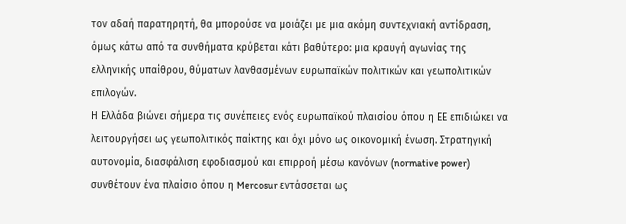τον αδαή παρατηρητή, θα μπορούσε να μοιάζει με μια ακόμη συντεχνιακή αντίδραση, όμως κάτω από τα συνθήματα κρύβεται κάτι βαθύτερο: μια κραυγή αγωνίας της ελληνικής υπαίθρου, θύματων λανθασμένων ευρωπαϊκών πολιτικών και γεωπολιτικών επιλογών.
Η Ελλάδα βιώνει σήμερα τις συνέπειες ενός ευρωπαϊκού πλαισίου όπου η ΕΕ επιδιώκει να λειτουργήσει ως γεωπολιτικός παίκτης και όχι μόνο ως οικονομική ένωση. Στρατηγική αυτονομία, διασφάλιση εφοδιασμού και επιρροή μέσω κανόνων (normative power) συνθέτουν ένα πλαίσιο όπου η Mercosur εντάσσεται ως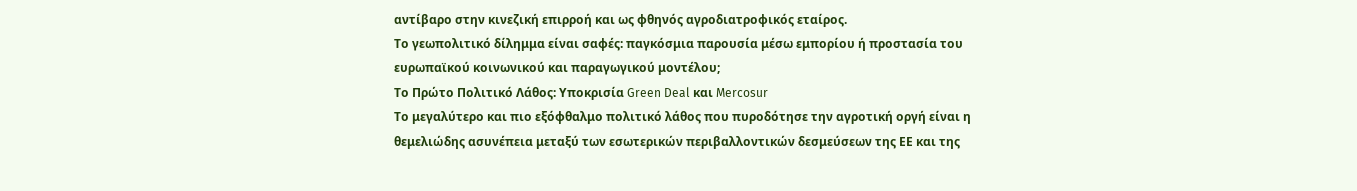αντίβαρο στην κινεζική επιρροή και ως φθηνός αγροδιατροφικός εταίρος.
Το γεωπολιτικό δίλημμα είναι σαφές: παγκόσμια παρουσία μέσω εμπορίου ή προστασία του ευρωπαϊκού κοινωνικού και παραγωγικού μοντέλου;
Το Πρώτο Πολιτικό Λάθος: Υποκρισία Green Deal και Mercosur
Το μεγαλύτερο και πιο εξόφθαλμο πολιτικό λάθος που πυροδότησε την αγροτική οργή είναι η θεμελιώδης ασυνέπεια μεταξύ των εσωτερικών περιβαλλοντικών δεσμεύσεων της ΕΕ και της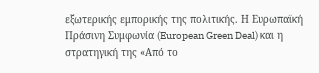εξωτερικής εμπορικής της πολιτικής. Η Ευρωπαϊκή Πράσινη Συμφωνία (European Green Deal) και η στρατηγική της «Από το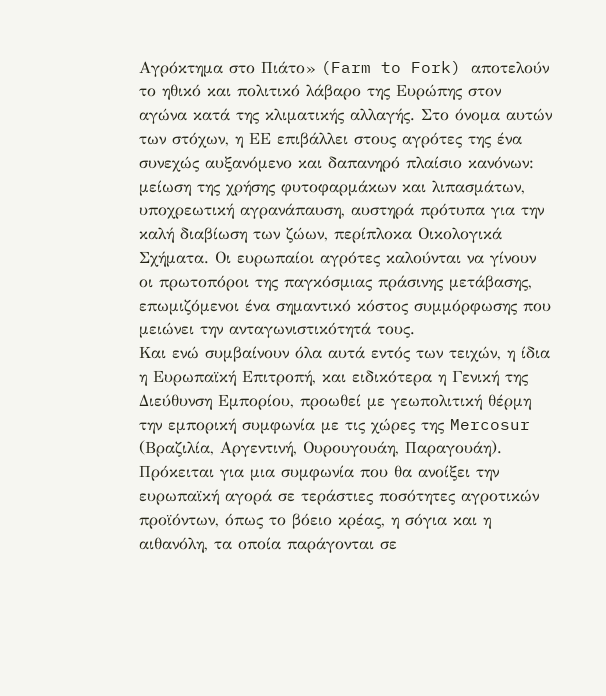Αγρόκτημα στο Πιάτο» (Farm to Fork) αποτελούν το ηθικό και πολιτικό λάβαρο της Ευρώπης στον αγώνα κατά της κλιματικής αλλαγής. Στο όνομα αυτών των στόχων, η ΕΕ επιβάλλει στους αγρότες της ένα συνεχώς αυξανόμενο και δαπανηρό πλαίσιο κανόνων: μείωση της χρήσης φυτοφαρμάκων και λιπασμάτων, υποχρεωτική αγρανάπαυση, αυστηρά πρότυπα για την καλή διαβίωση των ζώων, περίπλοκα Οικολογικά Σχήματα. Οι ευρωπαίοι αγρότες καλούνται να γίνουν οι πρωτοπόροι της παγκόσμιας πράσινης μετάβασης, επωμιζόμενοι ένα σημαντικό κόστος συμμόρφωσης που μειώνει την ανταγωνιστικότητά τους.
Και ενώ συμβαίνουν όλα αυτά εντός των τειχών, η ίδια η Ευρωπαϊκή Επιτροπή, και ειδικότερα η Γενική της Διεύθυνση Εμπορίου, προωθεί με γεωπολιτική θέρμη την εμπορική συμφωνία με τις χώρες της Mercosur (Βραζιλία, Αργεντινή, Ουρουγουάη, Παραγουάη). Πρόκειται για μια συμφωνία που θα ανοίξει την ευρωπαϊκή αγορά σε τεράστιες ποσότητες αγροτικών προϊόντων, όπως το βόειο κρέας, η σόγια και η αιθανόλη, τα οποία παράγονται σε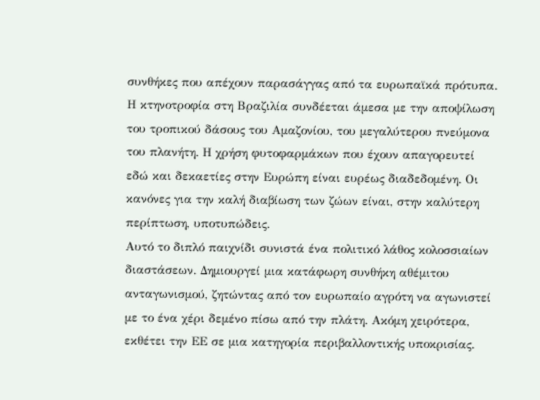συνθήκες που απέχουν παρασάγγας από τα ευρωπαϊκά πρότυπα. Η κτηνοτροφία στη Βραζιλία συνδέεται άμεσα με την αποψίλωση του τροπικού δάσους του Αμαζονίου, του μεγαλύτερου πνεύμονα του πλανήτη. Η χρήση φυτοφαρμάκων που έχουν απαγορευτεί εδώ και δεκαετίες στην Ευρώπη είναι ευρέως διαδεδομένη. Οι κανόνες για την καλή διαβίωση των ζώων είναι, στην καλύτερη περίπτωση, υποτυπώδεις.
Αυτό το διπλό παιχνίδι συνιστά ένα πολιτικό λάθος κολοσσιαίων διαστάσεων. Δημιουργεί μια κατάφωρη συνθήκη αθέμιτου ανταγωνισμού, ζητώντας από τον ευρωπαίο αγρότη να αγωνιστεί με το ένα χέρι δεμένο πίσω από την πλάτη. Ακόμη χειρότερα, εκθέτει την ΕΕ σε μια κατηγορία περιβαλλοντικής υποκρισίας.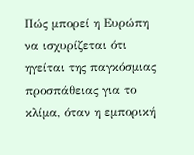Πώς μπορεί η Ευρώπη να ισχυρίζεται ότι ηγείται της παγκόσμιας προσπάθειας για το κλίμα, όταν η εμπορική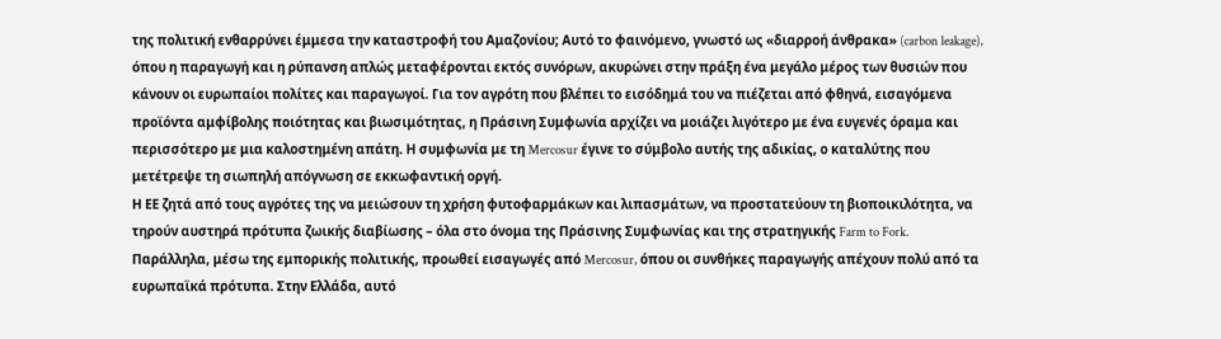της πολιτική ενθαρρύνει έμμεσα την καταστροφή του Αμαζονίου; Αυτό το φαινόμενο, γνωστό ως «διαρροή άνθρακα» (carbon leakage), όπου η παραγωγή και η ρύπανση απλώς μεταφέρονται εκτός συνόρων, ακυρώνει στην πράξη ένα μεγάλο μέρος των θυσιών που κάνουν οι ευρωπαίοι πολίτες και παραγωγοί. Για τον αγρότη που βλέπει το εισόδημά του να πιέζεται από φθηνά, εισαγόμενα προϊόντα αμφίβολης ποιότητας και βιωσιμότητας, η Πράσινη Συμφωνία αρχίζει να μοιάζει λιγότερο με ένα ευγενές όραμα και περισσότερο με μια καλοστημένη απάτη. Η συμφωνία με τη Mercosur έγινε το σύμβολο αυτής της αδικίας, ο καταλύτης που μετέτρεψε τη σιωπηλή απόγνωση σε εκκωφαντική οργή.
Η ΕΕ ζητά από τους αγρότες της να μειώσουν τη χρήση φυτοφαρμάκων και λιπασμάτων, να προστατεύουν τη βιοποικιλότητα, να τηρούν αυστηρά πρότυπα ζωικής διαβίωσης – όλα στο όνομα της Πράσινης Συμφωνίας και της στρατηγικής Farm to Fork.
Παράλληλα, μέσω της εμπορικής πολιτικής, προωθεί εισαγωγές από Mercosur, όπου οι συνθήκες παραγωγής απέχουν πολύ από τα ευρωπαϊκά πρότυπα. Στην Ελλάδα, αυτό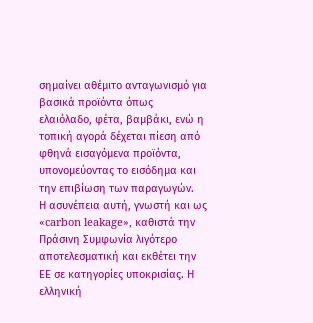σημαίνει αθέμιτο ανταγωνισμό για βασικά προϊόντα όπως ελαιόλαδο, φέτα, βαμβάκι, ενώ η τοπική αγορά δέχεται πίεση από φθηνά εισαγόμενα προϊόντα, υπονομεύοντας το εισόδημα και την επιβίωση των παραγωγών.
Η ασυνέπεια αυτή, γνωστή και ως «carbon leakage», καθιστά την Πράσινη Συμφωνία λιγότερο αποτελεσματική και εκθέτει την ΕΕ σε κατηγορίες υποκρισίας. Η ελληνική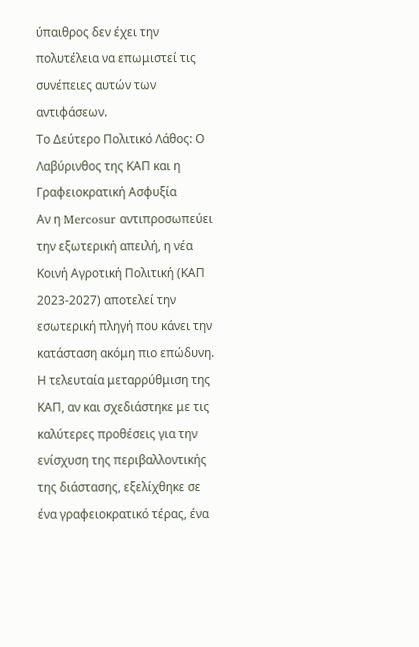ύπαιθρος δεν έχει την πολυτέλεια να επωμιστεί τις συνέπειες αυτών των αντιφάσεων.
Το Δεύτερο Πολιτικό Λάθος: Ο Λαβύρινθος της ΚΑΠ και η Γραφειοκρατική Ασφυξία
Αν η Mercosur αντιπροσωπεύει την εξωτερική απειλή, η νέα Κοινή Αγροτική Πολιτική (ΚΑΠ 2023-2027) αποτελεί την εσωτερική πληγή που κάνει την κατάσταση ακόμη πιο επώδυνη. Η τελευταία μεταρρύθμιση της ΚΑΠ, αν και σχεδιάστηκε με τις καλύτερες προθέσεις για την ενίσχυση της περιβαλλοντικής της διάστασης, εξελίχθηκε σε ένα γραφειοκρατικό τέρας, ένα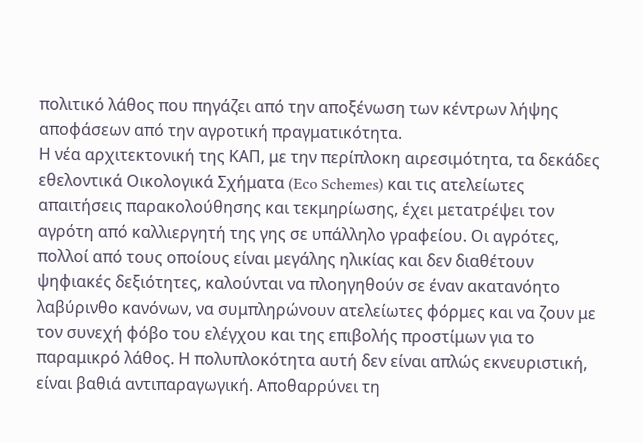πολιτικό λάθος που πηγάζει από την αποξένωση των κέντρων λήψης αποφάσεων από την αγροτική πραγματικότητα.
Η νέα αρχιτεκτονική της ΚΑΠ, με την περίπλοκη αιρεσιμότητα, τα δεκάδες εθελοντικά Οικολογικά Σχήματα (Eco Schemes) και τις ατελείωτες απαιτήσεις παρακολούθησης και τεκμηρίωσης, έχει μετατρέψει τον αγρότη από καλλιεργητή της γης σε υπάλληλο γραφείου. Οι αγρότες, πολλοί από τους οποίους είναι μεγάλης ηλικίας και δεν διαθέτουν ψηφιακές δεξιότητες, καλούνται να πλοηγηθούν σε έναν ακατανόητο λαβύρινθο κανόνων, να συμπληρώνουν ατελείωτες φόρμες και να ζουν με τον συνεχή φόβο του ελέγχου και της επιβολής προστίμων για το παραμικρό λάθος. Η πολυπλοκότητα αυτή δεν είναι απλώς εκνευριστική, είναι βαθιά αντιπαραγωγική. Αποθαρρύνει τη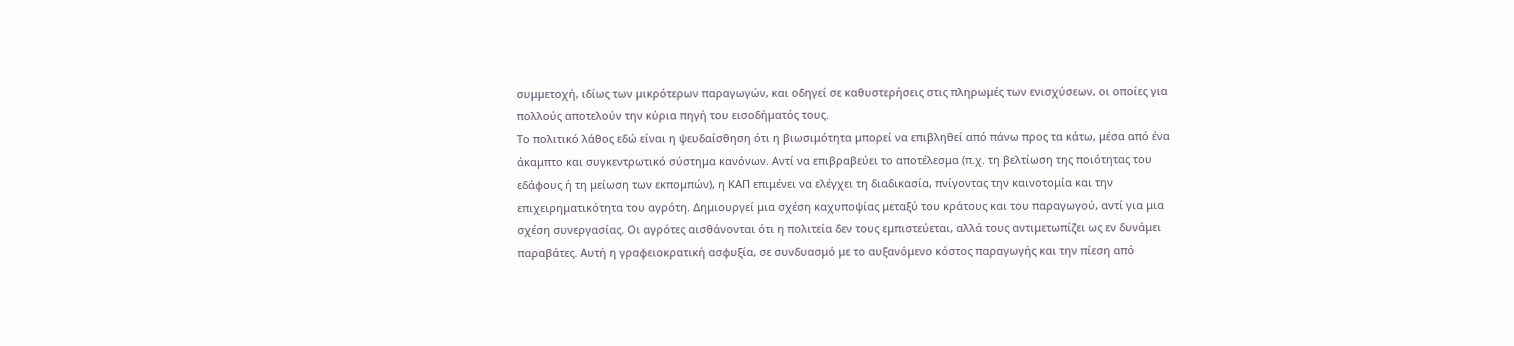συμμετοχή, ιδίως των μικρότερων παραγωγών, και οδηγεί σε καθυστερήσεις στις πληρωμές των ενισχύσεων, οι οποίες για πολλούς αποτελούν την κύρια πηγή του εισοδήματός τους.
Το πολιτικό λάθος εδώ είναι η ψευδαίσθηση ότι η βιωσιμότητα μπορεί να επιβληθεί από πάνω προς τα κάτω, μέσα από ένα άκαμπτο και συγκεντρωτικό σύστημα κανόνων. Αντί να επιβραβεύει το αποτέλεσμα (π.χ. τη βελτίωση της ποιότητας του εδάφους ή τη μείωση των εκπομπών), η ΚΑΠ επιμένει να ελέγχει τη διαδικασία, πνίγοντας την καινοτομία και την επιχειρηματικότητα του αγρότη. Δημιουργεί μια σχέση καχυποψίας μεταξύ του κράτους και του παραγωγού, αντί για μια σχέση συνεργασίας. Οι αγρότες αισθάνονται ότι η πολιτεία δεν τους εμπιστεύεται, αλλά τους αντιμετωπίζει ως εν δυνάμει παραβάτες. Αυτή η γραφειοκρατική ασφυξία, σε συνδυασμό με το αυξανόμενο κόστος παραγωγής και την πίεση από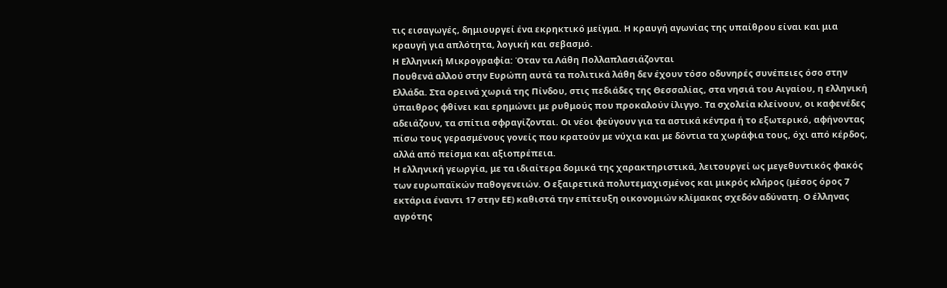τις εισαγωγές, δημιουργεί ένα εκρηκτικό μείγμα. Η κραυγή αγωνίας της υπαίθρου είναι και μια κραυγή για απλότητα, λογική και σεβασμό.
Η Ελληνική Μικρογραφία: Όταν τα Λάθη Πολλαπλασιάζονται
Πουθενά αλλού στην Ευρώπη αυτά τα πολιτικά λάθη δεν έχουν τόσο οδυνηρές συνέπειες όσο στην Ελλάδα. Στα ορεινά χωριά της Πίνδου, στις πεδιάδες της Θεσσαλίας, στα νησιά του Αιγαίου, η ελληνική ύπαιθρος φθίνει και ερημώνει με ρυθμούς που προκαλούν ίλιγγο. Τα σχολεία κλείνουν, οι καφενέδες αδειάζουν, τα σπίτια σφραγίζονται. Οι νέοι φεύγουν για τα αστικά κέντρα ή το εξωτερικό, αφήνοντας πίσω τους γερασμένους γονείς που κρατούν με νύχια και με δόντια τα χωράφια τους, όχι από κέρδος, αλλά από πείσμα και αξιοπρέπεια.
Η ελληνική γεωργία, με τα ιδιαίτερα δομικά της χαρακτηριστικά, λειτουργεί ως μεγεθυντικός φακός των ευρωπαϊκών παθογενειών. Ο εξαιρετικά πολυτεμαχισμένος και μικρός κλήρος (μέσος όρος 7 εκτάρια έναντι 17 στην ΕΕ) καθιστά την επίτευξη οικονομιών κλίμακας σχεδόν αδύνατη. Ο έλληνας αγρότης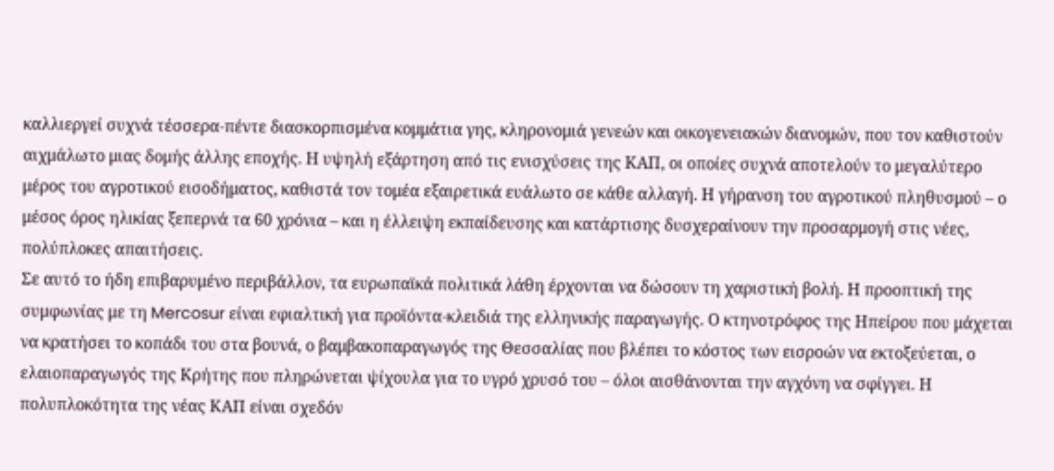καλλιεργεί συχνά τέσσερα-πέντε διασκορπισμένα κομμάτια γης, κληρονομιά γενεών και οικογενειακών διανομών, που τον καθιστούν αιχμάλωτο μιας δομής άλλης εποχής. Η υψηλή εξάρτηση από τις ενισχύσεις της ΚΑΠ, οι οποίες συχνά αποτελούν το μεγαλύτερο μέρος του αγροτικού εισοδήματος, καθιστά τον τομέα εξαιρετικά ευάλωτο σε κάθε αλλαγή. Η γήρανση του αγροτικού πληθυσμού – ο μέσος όρος ηλικίας ξεπερνά τα 60 χρόνια – και η έλλειψη εκπαίδευσης και κατάρτισης δυσχεραίνουν την προσαρμογή στις νέες, πολύπλοκες απαιτήσεις.
Σε αυτό το ήδη επιβαρυμένο περιβάλλον, τα ευρωπαϊκά πολιτικά λάθη έρχονται να δώσουν τη χαριστική βολή. Η προοπτική της συμφωνίας με τη Mercosur είναι εφιαλτική για προϊόντα-κλειδιά της ελληνικής παραγωγής. Ο κτηνοτρόφος της Ηπείρου που μάχεται να κρατήσει το κοπάδι του στα βουνά, ο βαμβακοπαραγωγός της Θεσσαλίας που βλέπει το κόστος των εισροών να εκτοξεύεται, ο ελαιοπαραγωγός της Κρήτης που πληρώνεται ψίχουλα για το υγρό χρυσό του – όλοι αισθάνονται την αγχόνη να σφίγγει. Η πολυπλοκότητα της νέας ΚΑΠ είναι σχεδόν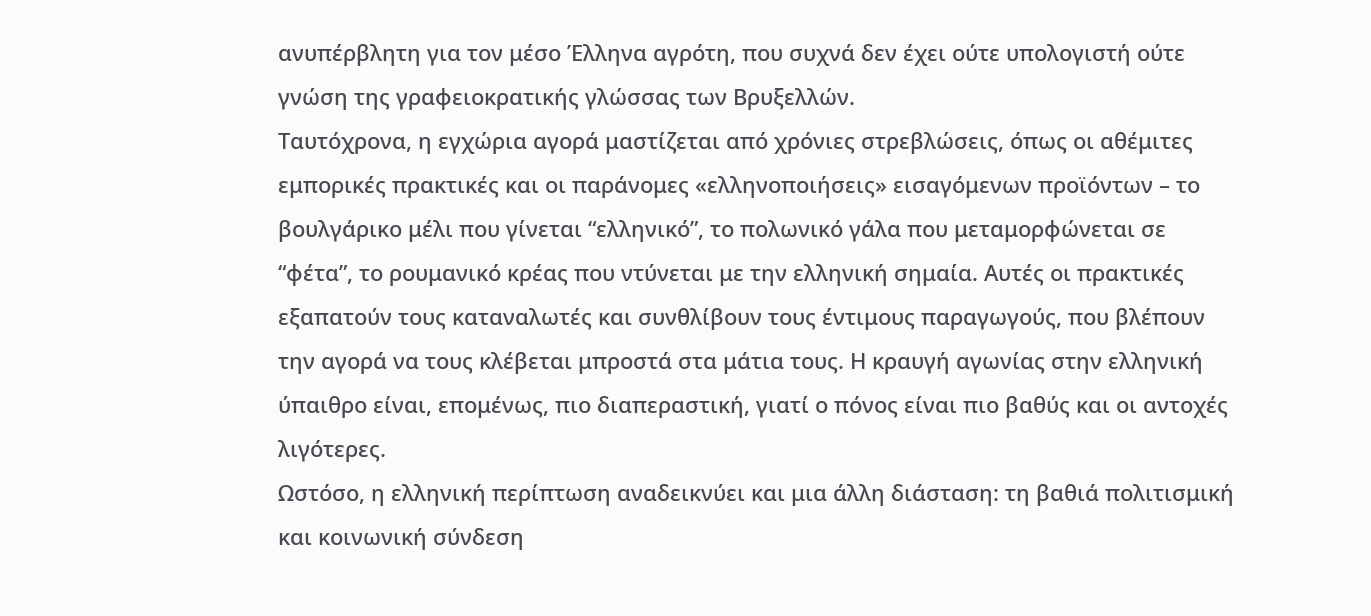ανυπέρβλητη για τον μέσο Έλληνα αγρότη, που συχνά δεν έχει ούτε υπολογιστή ούτε γνώση της γραφειοκρατικής γλώσσας των Βρυξελλών.
Ταυτόχρονα, η εγχώρια αγορά μαστίζεται από χρόνιες στρεβλώσεις, όπως οι αθέμιτες εμπορικές πρακτικές και οι παράνομες «ελληνοποιήσεις» εισαγόμενων προϊόντων – το βουλγάρικο μέλι που γίνεται “ελληνικό”, το πολωνικό γάλα που μεταμορφώνεται σε “φέτα”, το ρουμανικό κρέας που ντύνεται με την ελληνική σημαία. Αυτές οι πρακτικές εξαπατούν τους καταναλωτές και συνθλίβουν τους έντιμους παραγωγούς, που βλέπουν την αγορά να τους κλέβεται μπροστά στα μάτια τους. Η κραυγή αγωνίας στην ελληνική ύπαιθρο είναι, επομένως, πιο διαπεραστική, γιατί ο πόνος είναι πιο βαθύς και οι αντοχές λιγότερες.
Ωστόσο, η ελληνική περίπτωση αναδεικνύει και μια άλλη διάσταση: τη βαθιά πολιτισμική και κοινωνική σύνδεση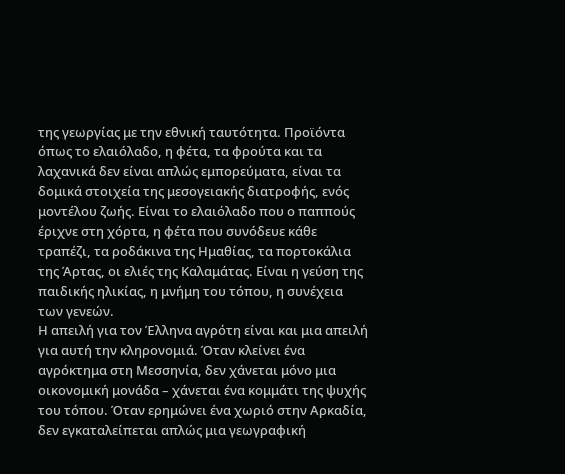της γεωργίας με την εθνική ταυτότητα. Προϊόντα όπως το ελαιόλαδο, η φέτα, τα φρούτα και τα λαχανικά δεν είναι απλώς εμπορεύματα, είναι τα δομικά στοιχεία της μεσογειακής διατροφής, ενός μοντέλου ζωής. Είναι το ελαιόλαδο που ο παππούς έριχνε στη χόρτα, η φέτα που συνόδευε κάθε τραπέζι, τα ροδάκινα της Ημαθίας, τα πορτοκάλια της Άρτας, οι ελιές της Καλαμάτας. Είναι η γεύση της παιδικής ηλικίας, η μνήμη του τόπου, η συνέχεια των γενεών.
Η απειλή για τον Έλληνα αγρότη είναι και μια απειλή για αυτή την κληρονομιά. Όταν κλείνει ένα αγρόκτημα στη Μεσσηνία, δεν χάνεται μόνο μια οικονομική μονάδα – χάνεται ένα κομμάτι της ψυχής του τόπου. Όταν ερημώνει ένα χωριό στην Αρκαδία, δεν εγκαταλείπεται απλώς μια γεωγραφική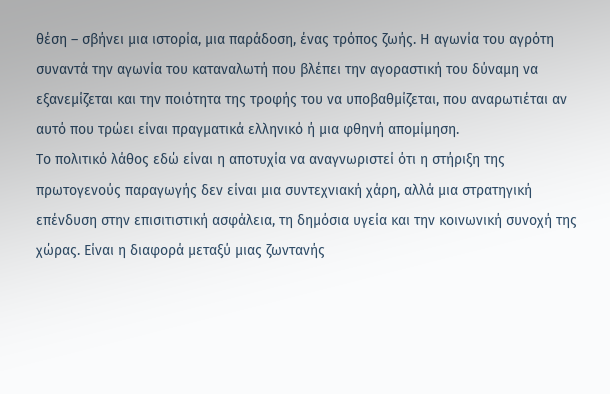θέση – σβήνει μια ιστορία, μια παράδοση, ένας τρόπος ζωής. Η αγωνία του αγρότη συναντά την αγωνία του καταναλωτή που βλέπει την αγοραστική του δύναμη να εξανεμίζεται και την ποιότητα της τροφής του να υποβαθμίζεται, που αναρωτιέται αν αυτό που τρώει είναι πραγματικά ελληνικό ή μια φθηνή απομίμηση.
Το πολιτικό λάθος εδώ είναι η αποτυχία να αναγνωριστεί ότι η στήριξη της πρωτογενούς παραγωγής δεν είναι μια συντεχνιακή χάρη, αλλά μια στρατηγική επένδυση στην επισιτιστική ασφάλεια, τη δημόσια υγεία και την κοινωνική συνοχή της χώρας. Είναι η διαφορά μεταξύ μιας ζωντανής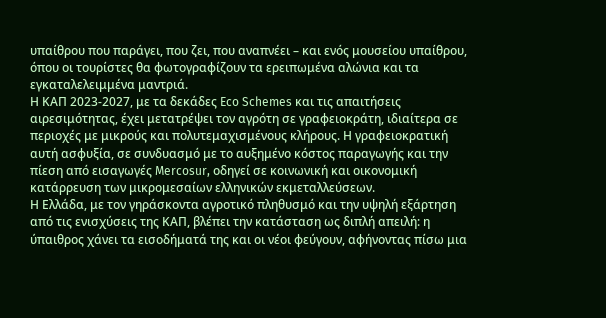υπαίθρου που παράγει, που ζει, που αναπνέει – και ενός μουσείου υπαίθρου, όπου οι τουρίστες θα φωτογραφίζουν τα ερειπωμένα αλώνια και τα εγκαταλελειμμένα μαντριά.
Η ΚΑΠ 2023-2027, με τα δεκάδες Eco Schemes και τις απαιτήσεις αιρεσιμότητας, έχει μετατρέψει τον αγρότη σε γραφειοκράτη, ιδιαίτερα σε περιοχές με μικρούς και πολυτεμαχισμένους κλήρους. Η γραφειοκρατική αυτή ασφυξία, σε συνδυασμό με το αυξημένο κόστος παραγωγής και την πίεση από εισαγωγές Mercosur, οδηγεί σε κοινωνική και οικονομική κατάρρευση των μικρομεσαίων ελληνικών εκμεταλλεύσεων.
Η Ελλάδα, με τον γηράσκοντα αγροτικό πληθυσμό και την υψηλή εξάρτηση από τις ενισχύσεις της ΚΑΠ, βλέπει την κατάσταση ως διπλή απειλή: η ύπαιθρος χάνει τα εισοδήματά της και οι νέοι φεύγουν, αφήνοντας πίσω μια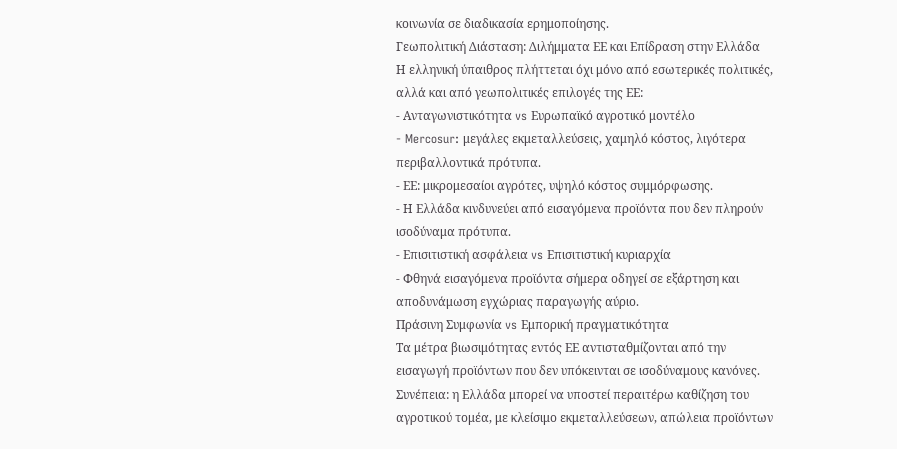κοινωνία σε διαδικασία ερημοποίησης.
Γεωπολιτική Διάσταση: Διλήμματα ΕΕ και Επίδραση στην Ελλάδα
Η ελληνική ύπαιθρος πλήττεται όχι μόνο από εσωτερικές πολιτικές, αλλά και από γεωπολιτικές επιλογές της ΕΕ:
- Ανταγωνιστικότητα vs Ευρωπαϊκό αγροτικό μοντέλο
- Mercosur: μεγάλες εκμεταλλεύσεις, χαμηλό κόστος, λιγότερα περιβαλλοντικά πρότυπα.
- ΕΕ: μικρομεσαίοι αγρότες, υψηλό κόστος συμμόρφωσης.
- Η Ελλάδα κινδυνεύει από εισαγόμενα προϊόντα που δεν πληρούν ισοδύναμα πρότυπα.
- Επισιτιστική ασφάλεια vs Επισιτιστική κυριαρχία
- Φθηνά εισαγόμενα προϊόντα σήμερα οδηγεί σε εξάρτηση και αποδυνάμωση εγχώριας παραγωγής αύριο.
Πράσινη Συμφωνία vs Εμπορική πραγματικότητα
Τα μέτρα βιωσιμότητας εντός ΕΕ αντισταθμίζονται από την εισαγωγή προϊόντων που δεν υπόκεινται σε ισοδύναμους κανόνες.
Συνέπεια: η Ελλάδα μπορεί να υποστεί περαιτέρω καθίζηση του αγροτικού τομέα, με κλείσιμο εκμεταλλεύσεων, απώλεια προϊόντων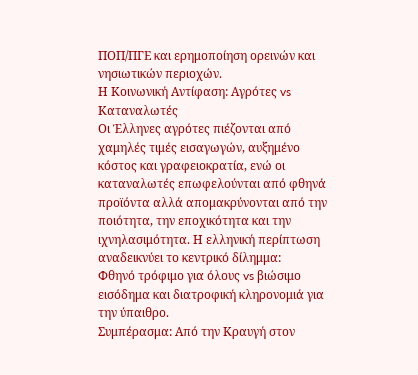ΠΟΠ/ΠΓΕ και ερημοποίηση ορεινών και νησιωτικών περιοχών.
Η Κοινωνική Αντίφαση: Αγρότες vs Καταναλωτές
Οι Έλληνες αγρότες πιέζονται από χαμηλές τιμές εισαγωγών, αυξημένο κόστος και γραφειοκρατία, ενώ οι καταναλωτές επωφελούνται από φθηνά προϊόντα αλλά απομακρύνονται από την ποιότητα, την εποχικότητα και την ιχνηλασιμότητα. Η ελληνική περίπτωση αναδεικνύει το κεντρικό δίλημμα:
Φθηνό τρόφιμο για όλους vs βιώσιμο εισόδημα και διατροφική κληρονομιά για την ύπαιθρο.
Συμπέρασμα: Από την Κραυγή στον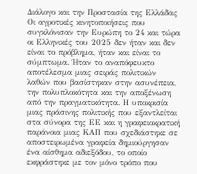Διάλογο και την Προστασία της Ελλάδας
Οι αγροτικές κινητοποιήσεις που συγκλόνισαν την Ευρώπη το 24 και τώρα οι Ελληνικές του 2025 δεν ήταν και δεν είναι το πρόβλημα, ήταν και είναι το σύμπτωμα. Ήταν το αναπόφευκτο αποτέλεσμα μιας σειράς πολιτικών λαθών που βασίστηκαν στην ασυνέπεια, την πολυπλοκότητα και την αποξένωση από την πραγματικότητα. Η υποκρισία μιας πράσινης πολιτικής που εξαντλείται στα σύνορα της ΕΕ και η γραφειοκρατική παράνοια μιας ΚΑΠ που σχεδιάστηκε σε αποστειρωμένα γραφεία δημιούργησαν ένα αίσθημα αδιεξόδου, το οποίο εκφράστηκε με τον μόνο τρόπο που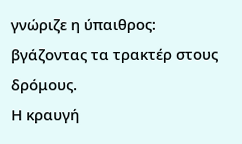γνώριζε η ύπαιθρος: βγάζοντας τα τρακτέρ στους δρόμους.
Η κραυγή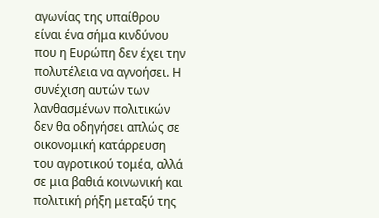αγωνίας της υπαίθρου είναι ένα σήμα κινδύνου που η Ευρώπη δεν έχει την πολυτέλεια να αγνοήσει. Η συνέχιση αυτών των λανθασμένων πολιτικών δεν θα οδηγήσει απλώς σε οικονομική κατάρρευση του αγροτικού τομέα, αλλά σε μια βαθιά κοινωνική και πολιτική ρήξη μεταξύ της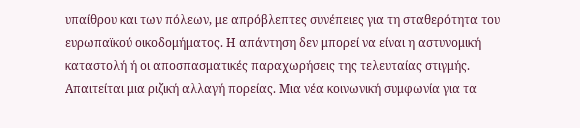υπαίθρου και των πόλεων, με απρόβλεπτες συνέπειες για τη σταθερότητα του ευρωπαϊκού οικοδομήματος. Η απάντηση δεν μπορεί να είναι η αστυνομική καταστολή ή οι αποσπασματικές παραχωρήσεις της τελευταίας στιγμής.
Απαιτείται μια ριζική αλλαγή πορείας. Μια νέα κοινωνική συμφωνία για τα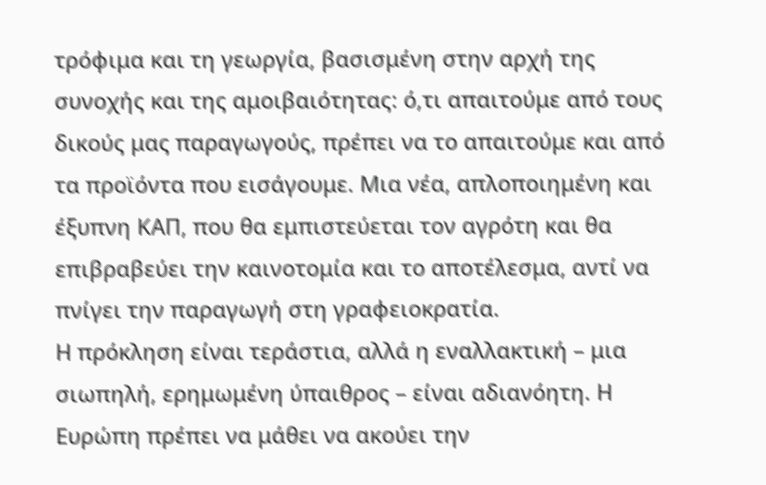τρόφιμα και τη γεωργία, βασισμένη στην αρχή της συνοχής και της αμοιβαιότητας: ό,τι απαιτούμε από τους δικούς μας παραγωγούς, πρέπει να το απαιτούμε και από τα προϊόντα που εισάγουμε. Μια νέα, απλοποιημένη και έξυπνη ΚΑΠ, που θα εμπιστεύεται τον αγρότη και θα επιβραβεύει την καινοτομία και το αποτέλεσμα, αντί να πνίγει την παραγωγή στη γραφειοκρατία.
Η πρόκληση είναι τεράστια, αλλά η εναλλακτική – μια σιωπηλή, ερημωμένη ύπαιθρος – είναι αδιανόητη. Η Ευρώπη πρέπει να μάθει να ακούει την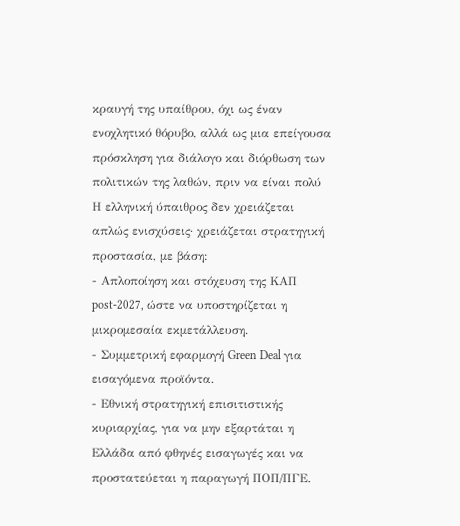κραυγή της υπαίθρου, όχι ως έναν ενοχλητικό θόρυβο, αλλά ως μια επείγουσα πρόσκληση για διάλογο και διόρθωση των πολιτικών της λαθών, πριν να είναι πολύ
Η ελληνική ύπαιθρος δεν χρειάζεται απλώς ενισχύσεις· χρειάζεται στρατηγική προστασία, με βάση:
- Απλοποίηση και στόχευση της ΚΑΠ post-2027, ώστε να υποστηρίζεται η μικρομεσαία εκμετάλλευση.
- Συμμετρική εφαρμογή Green Deal για εισαγόμενα προϊόντα.
- Εθνική στρατηγική επισιτιστικής κυριαρχίας, για να μην εξαρτάται η Ελλάδα από φθηνές εισαγωγές και να προστατεύεται η παραγωγή ΠΟΠ/ΠΓΕ.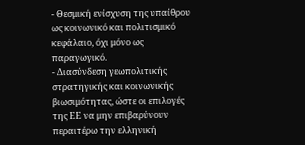- Θεσμική ενίσχυση της υπαίθρου ως κοινωνικό και πολιτισμικό κεφάλαιο, όχι μόνο ως παραγωγικό.
- Διασύνδεση γεωπολιτικής στρατηγικής και κοινωνικής βιωσιμότητας, ώστε οι επιλογές της ΕΕ να μην επιβαρύνουν περαιτέρω την ελληνική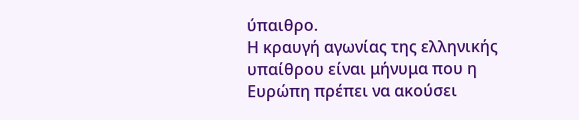ύπαιθρο.
Η κραυγή αγωνίας της ελληνικής υπαίθρου είναι μήνυμα που η Ευρώπη πρέπει να ακούσει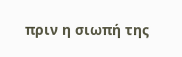πριν η σιωπή της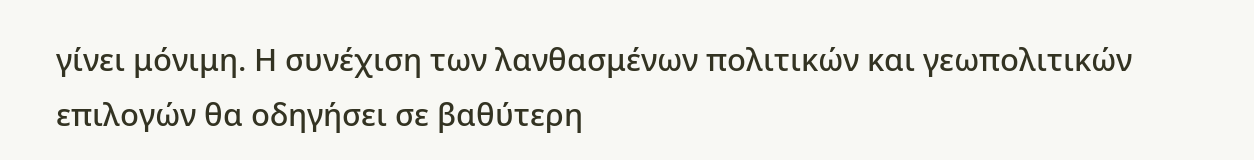γίνει μόνιμη. Η συνέχιση των λανθασμένων πολιτικών και γεωπολιτικών επιλογών θα οδηγήσει σε βαθύτερη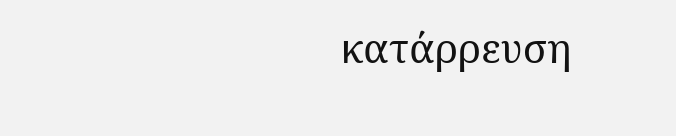κατάρρευση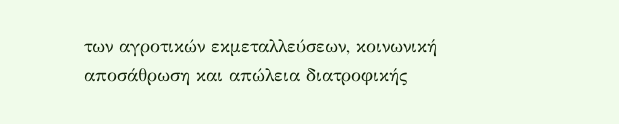των αγροτικών εκμεταλλεύσεων, κοινωνική αποσάθρωση και απώλεια διατροφικής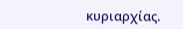κυριαρχίας.